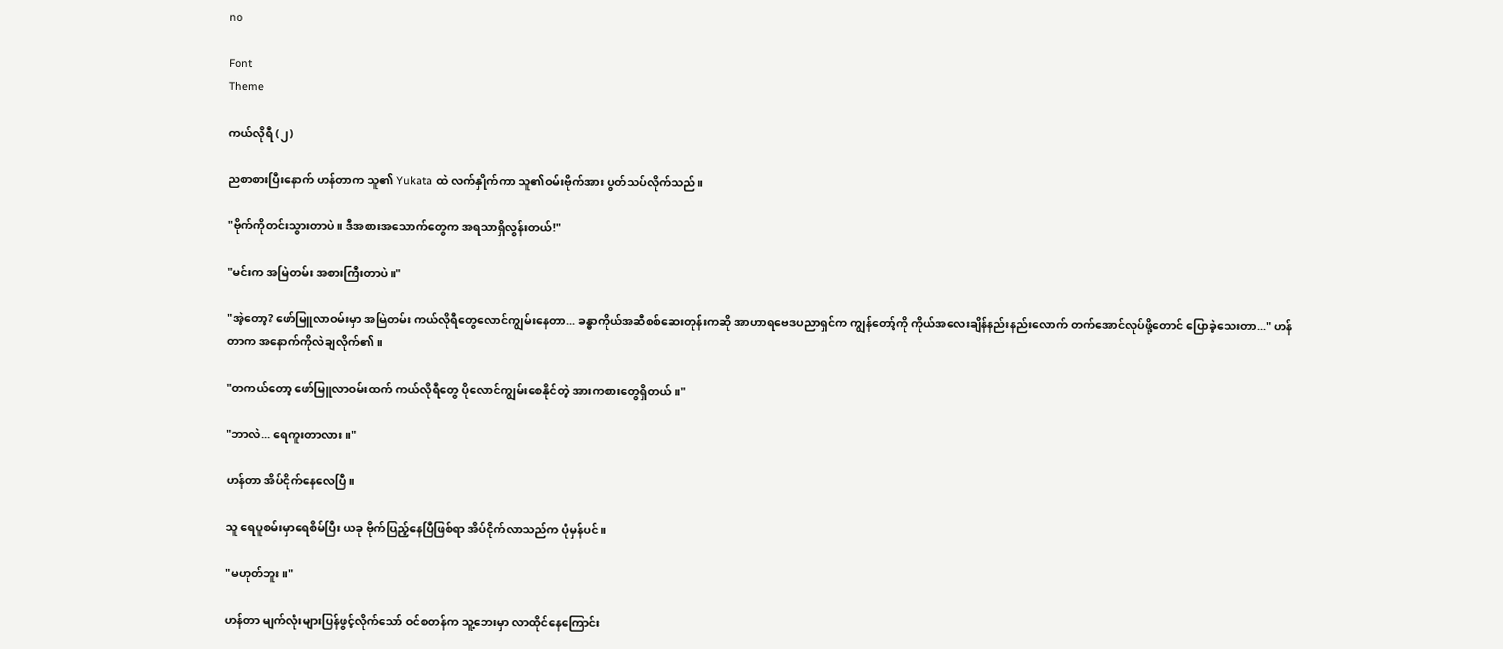no

Font
Theme

ကယ်လိုရီ (၂)

ညစာစားပြီးနောက် ဟန်တာက သူ၏ Yukata ထဲ လက်နှိုက်ကာ သူ၏ဝမ်းဗိုက်အား ပွတ်သပ်လိုက်သည်။

"ဗိုက်ကိုတင်းသွားတာပဲ။ ဒီအစားအသောက်တွေက အရသာရှိလွန်းတယ်!"

"မင်းက အမြဲတမ်း အစားကြီးတာပဲ။"

"အဲ့တော့? ဖော်မြူလာဝမ်းမှာ အမြဲတမ်း ကယ်လိုရီတွေလောင်ကျွမ်းနေတာ... ခန္ဓာကိုယ်အဆီစစ်ဆေးတုန်းကဆို အာဟာရဗေဒပညာရှင်က ကျွန်တော့်ကို ကိုယ်အလေးချိန်နည်းနည်းလောက် တက်အောင်လုပ်ဖို့တောင် ပြောခဲ့သေးတာ..." ဟန်တာက အနောက်ကိုလဲချလိုက်၏။

"တကယ်တော့ ဖော်မြူလာဝမ်းထက် ကယ်လိုရီတွေ ပိုလောင်ကျွမ်းစေနိုင်တဲ့ အားကစားတွေရှိတယ်။"

"ဘာလဲ... ရေကူးတာလား။"

ဟန်တာ အိပ်ငိုက်နေလေပြီ။

သူ ရေပူစမ်းမှာရေစိမ်ပြီး ယခု ဗိုက်ပြည့်နေပြီဖြစ်ရာ အိပ်ငိုက်လာသည်က ပုံမှန်ပင်။

"မဟုတ်ဘူး။"

ဟန်တာ မျက်လုံးများပြန်ဖွင့်လိုက်သော် ဝင်စတန်က သူ့ဘေးမှာ လာထိုင်နေကြောင်း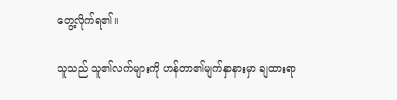တွေ့လိုက်ရ၏။

သူသည် သူ၏လက်များကို ဟန်တာ၏မျက်နှာနားမှာ ချထားရာ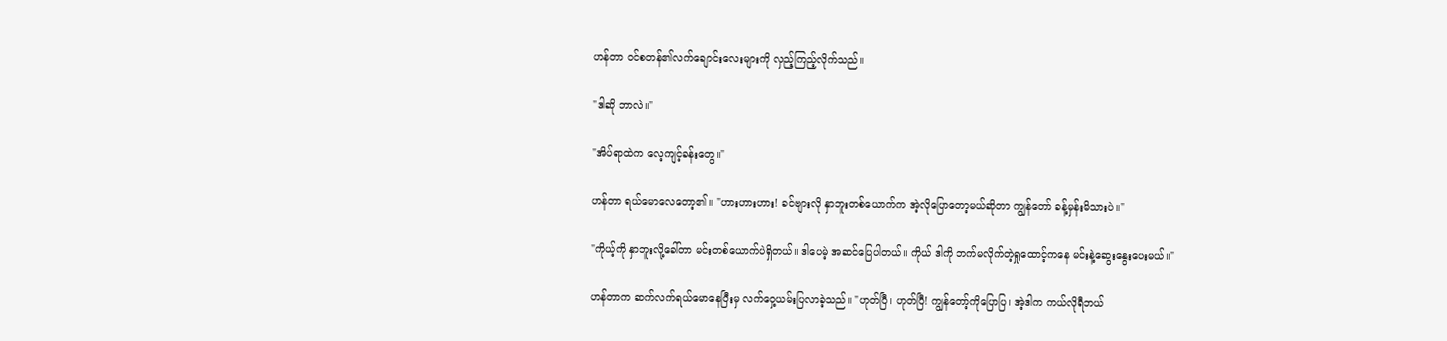ဟန်တာ ဝင်စတန်၏လက်ချောင်းလေးများကို လှည့်ကြည့်လိုက်သည်။

"ဒါဆို ဘာလဲ။"

"အိပ်ရာထဲက လေ့ကျင့်ခန်းတွေ။"

ဟန်တာ ရယ်မောလေတော့၏။ "ဟားဟားဟား! ခင်ဗျားလို နှာဘူးတစ်ယောက်က အဲ့လိုပြောတော့မယ်ဆိုတာ ကျွန်တော် ခန့်မှန်းမိသားပဲ။"

"ကိုယ့်ကို နှာဘူးလို့ခေါ်တာ မင်းတစ်ယောက်ပဲရှိတယ်။ ဒါပေမဲ့ အဆင်ပြေပါတယ်။ ကိုယ် ဒါကို ဘက်မလိုက်တဲ့ရှုထောင့်ကနေ မင်းနဲ့ဆွေးနွေးပေးမယ်။"

ဟန်တာက ဆက်လက်ရယ်မောနေပြီးမှ လက်ဝှေ့ယမ်းပြလာခဲ့သည်။ "ဟုတ်ပြီ၊ ဟုတ်ပြီ! ကျွန်တော့်ကိုပြောပြ၊ အဲ့ဒါက ကယ်လိုရီဘယ်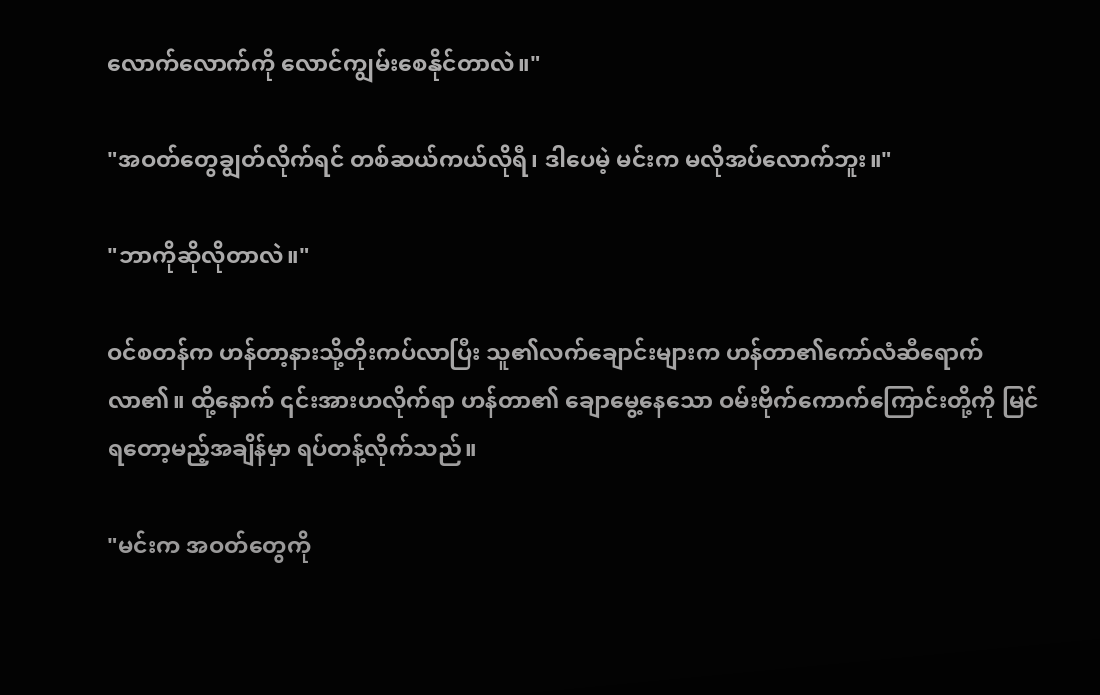လောက်လောက်ကို လောင်ကျွမ်းစေနိုင်တာလဲ။"

"အဝတ်တွေချွတ်လိုက်ရင် တစ်ဆယ်ကယ်လိုရီ၊ ဒါပေမဲ့ မင်းက မလိုအပ်လောက်ဘူး။"

"ဘာကိုဆိုလိုတာလဲ။"

ဝင်စတန်က ဟန်တာ့နားသို့တိုးကပ်လာပြီး သူ၏လက်ချောင်းများက ဟန်တာ၏ကော်လံဆီရောက်လာ၏။ ထို့နောက် ၎င်းအားဟလိုက်ရာ ဟန်တာ၏ ချောမွေ့နေသော ဝမ်းဗိုက်ကောက်ကြောင်းတို့ကို မြင်ရတော့မည့်အချိန်မှာ ရပ်တန့်လိုက်သည်။

"မင်းက အဝတ်တွေကို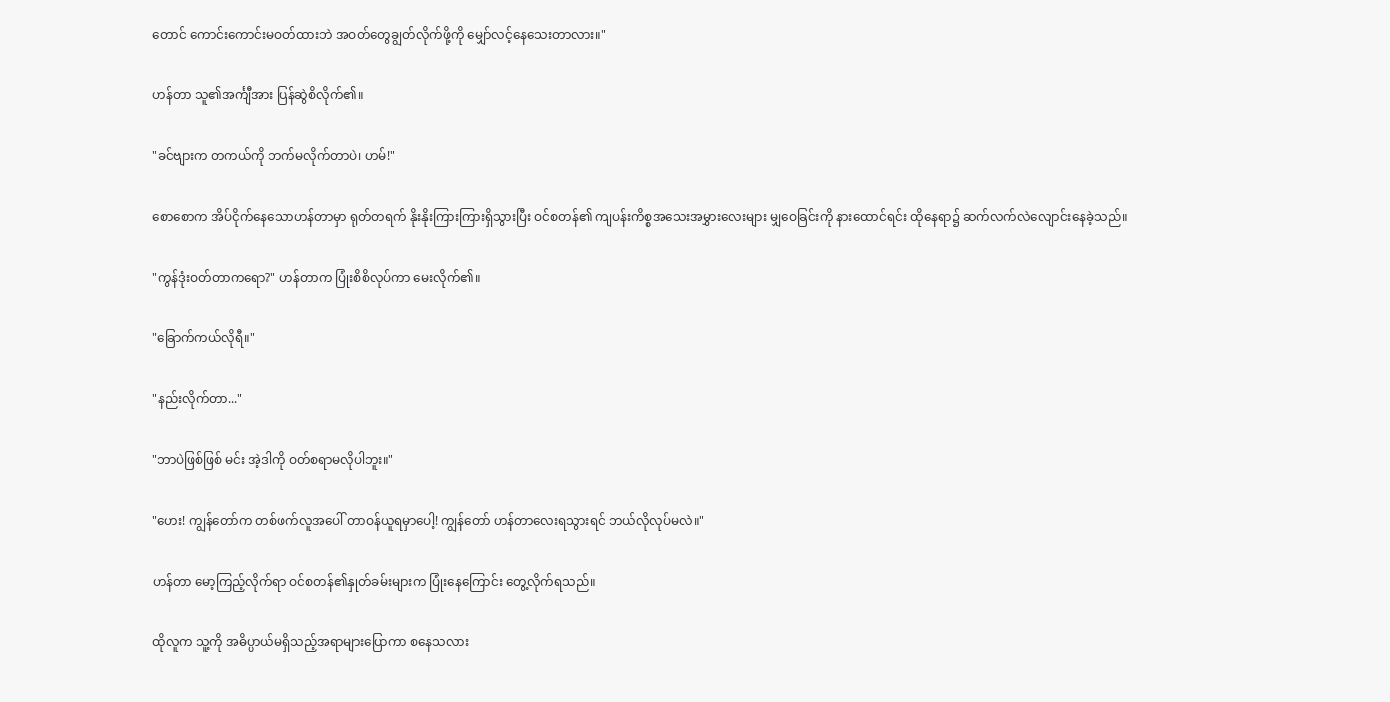တောင် ကောင်းကောင်းမဝတ်ထားဘဲ အဝတ်တွေချွတ်လိုက်ဖို့ကို မျှော်လင့်နေသေးတာလား။"

ဟန်တာ သူ၏အင်္ကျီအား ပြန်ဆွဲစိလိုက်၏။

"ခင်ဗျားက တကယ်ကို ဘက်မလိုက်တာပဲ၊ ဟမ်!"

စောစောက အိပ်ငိုက်နေသောဟန်တာမှာ ရုတ်တရက် နိုးနိုးကြားကြားရှိသွားပြီး ဝင်စတန်၏ ကျပန်းကိစ္စအသေးအမွှားလေးများ မျှဝေခြင်းကို နားထောင်ရင်း ထိုနေရာ၌ ဆက်လက်လဲလျောင်းနေခဲ့သည်။

"ကွန်ဒုံးဝတ်တာကရော?" ဟန်တာက ပြုံးစိစိလုပ်ကာ မေးလိုက်၏။

"ခြောက်ကယ်လိုရီ။"

"နည်းလိုက်တာ..."

"ဘာပဲဖြစ်ဖြစ် မင်း အဲ့ဒါကို ဝတ်စရာမလိုပါဘူး။"

"ဟေး! ကျွန်တော်က တစ်ဖက်လူအပေါ် တာဝန်ယူရမှာပေါ့! ကျွန်တော် ဟန်တာလေးရသွားရင် ဘယ်လိုလုပ်မလဲ။"

ဟန်တာ မော့ကြည့်လိုက်ရာ ဝင်စတန်၏နှုတ်ခမ်းများက ပြုံးနေကြောင်း တွေ့လိုက်ရသည်။

ထိုလူက သူ့ကို အဓိပ္ပာယ်မရှိသည့်အရာများပြောကာ စနေသလား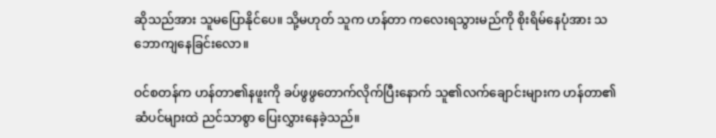ဆိုသည်အား သူမပြောနိုင်ပေ။ သို့မဟုတ် သူက ဟန်တာ ကလေးရသွားမည်ကို စိုးရိမ်နေပုံအား သဘောကျနေခြင်းလော။

ဝင်စတန်က ဟန်တာ၏နဖူးကို ခပ်ဖွဖွတောက်လိုက်ပြီးနောက် သူ၏လက်ချောင်းများက ဟန်တာ၏ဆံပင်များထဲ ညင်သာစွာ ပြေးလွှားနေခဲ့သည်။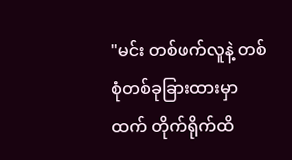"မင်း တစ်ဖက်လူနဲ့ တစ်စုံတစ်ခုခြားထားမှာထက် တိုက်ရိုက်ထိ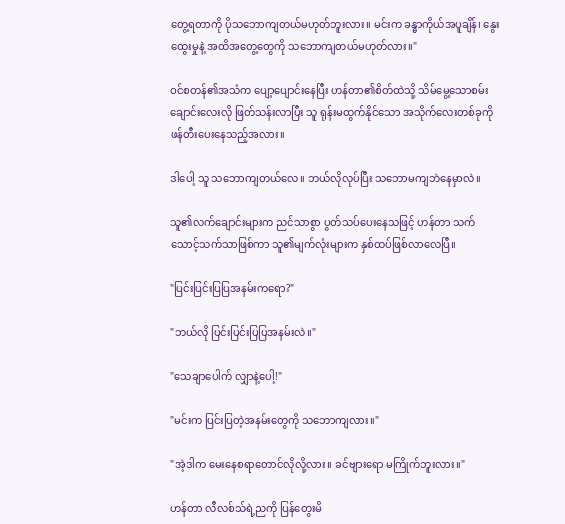တွေ့ရတာကို ပိုသဘောကျတယ်မဟုတ်ဘူးလား။ မင်းက ခန္ဓာကိုယ်အပူချိန်၊ နွေးထွေးမှုနဲ့ အထိအတွေ့တွေကို သဘောကျတယ်မဟုတ်လား။"

ဝင်စတန်၏အသံက ပျော့ပျောင်းနေပြီး ဟန်တာ၏စိတ်ထဲသို့ သိမ်မွေ့သောစမ်းချောင်းလေးလို ဖြတ်သန်းလာပြီး သူ ရုန်းမထွက်နိုင်သော အသိုက်လေးတစ်ခုကို ဖန်တီးပေးနေသည့်အလား။

ဒါပေါ့ သူ သဘောကျတယ်လေ။ ဘယ်လိုလုပ်ပြီး သဘောမကျဘဲနေမှာလဲ။

သူ၏လက်ချောင်းများက ညင်သာစွာ ပွတ်သပ်ပေးနေသဖြင့် ဟန်တာ သက်သောင့်သက်သာဖြစ်ကာ သူ၏မျက်လုံးများက နှစ်ထပ်ဖြစ်လာလေပြီ။

"ပြင်းပြင်းပြပြအနမ်းကရော?"

"ဘယ်လို ပြင်းပြင်းပြပြအနမ်းလဲ။"

"သေချာပေါက် လျှာနဲ့ပေါ့!"

"မင်းက ပြင်းပြတဲ့အနမ်းတွေကို သဘောကျလား။"

"အဲ့ဒါက မေးနေစရာတောင်လိုလို့လား။ ခင်ဗျားရော မကြိုက်ဘူးလား။"

ဟန်တာ လီလစ်သ်ရဲ့ညကို ပြန်တွေးမိ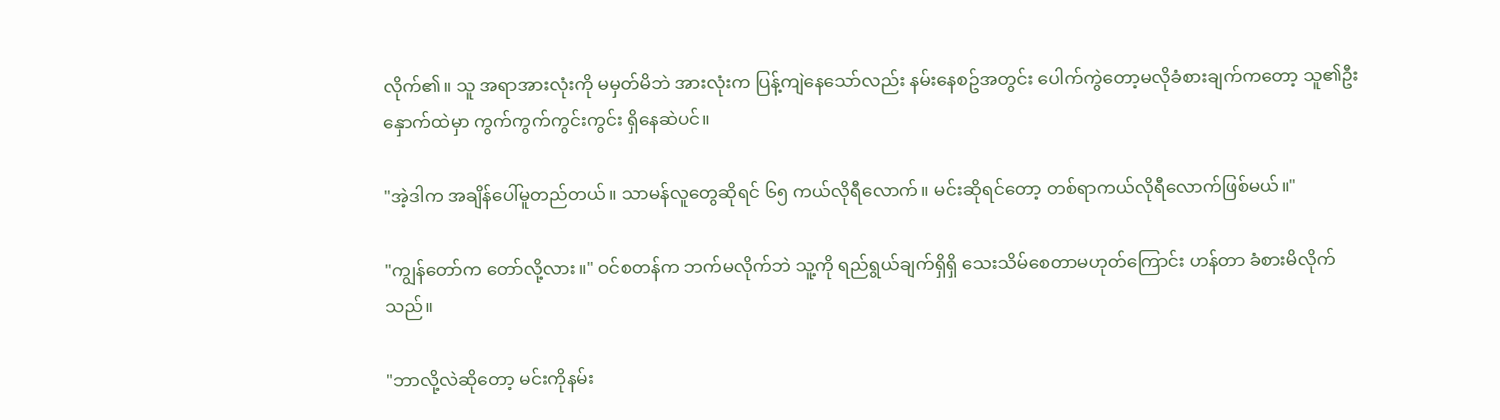လိုက်၏။ သူ အရာအားလုံးကို မမှတ်မိဘဲ အားလုံးက ပြန့်ကျဲနေသော်လည်း နမ်းနေစဥ်အတွင်း ပေါက်ကွဲတော့မလိုခံစားချက်ကတော့ သူ၏ဦးနှောက်ထဲမှာ ကွက်ကွက်ကွင်းကွင်း ရှိနေဆဲပင်။

"အဲ့ဒါက အချိန်ပေါ်မူတည်တယ်။ သာမန်လူတွေဆိုရင် ၆၅ ကယ်လိုရီလောက်။ မင်းဆိုရင်တော့ တစ်ရာကယ်လိုရီလောက်ဖြစ်မယ်။"

"ကျွန်တော်က တော်လို့လား။" ဝင်စတန်က ဘက်မလိုက်ဘဲ သူ့ကို ရည်ရွယ်ချက်ရှိရှိ သေးသိမ်စေတာမဟုတ်ကြောင်း ဟန်တာ ခံစားမိလိုက်သည်။

"ဘာလို့လဲဆိုတော့ မင်းကိုနမ်း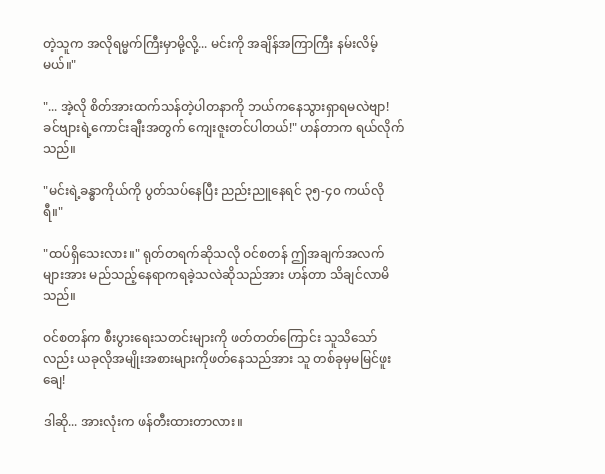တဲ့သူက အလိုရမ္မက်ကြီးမှာမို့လို့... မင်းကို အချိန်အကြာကြီး နမ်းလိမ့်မယ်။"

"... အဲ့လို စိတ်အားထက်သန်တဲ့ပါတနာကို ဘယ်ကနေသွားရှာရမလဲဗျာ! ခင်ဗျားရဲ့ကောင်းချီးအတွက် ကျေးဇူးတင်ပါတယ်!" ဟန်တာက ရယ်လိုက်သည်။

"မင်းရဲ့ခန္ဓာကိုယ်ကို ပွတ်သပ်နေပြီး ညည်းညူနေရင် ၃၅-၄၀ ကယ်လိုရီ။"

"ထပ်ရှိသေးလား။" ရုတ်တရက်ဆိုသလို ဝင်စတန် ဤအချက်အလက်များအား မည်သည့်နေရာကရခဲ့သလဲဆိုသည်အား ဟန်တာ သိချင်လာမိသည်။

ဝင်စတန်က စီးပွားရေးသတင်းများကို ဖတ်တတ်ကြောင်း သူသိသော်လည်း ယခုလိုအမျိုးအစားများကိုဖတ်နေသည်အား သူ တစ်ခုမှမမြင်ဖူးချေ!

ဒါဆို... အားလုံးက ဖန်တီးထားတာလား။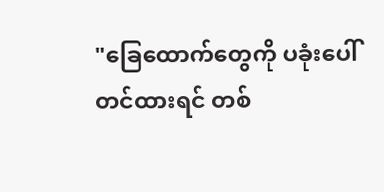"ခြေထောက်တွေကို ပခုံးပေါ်တင်ထားရင် တစ်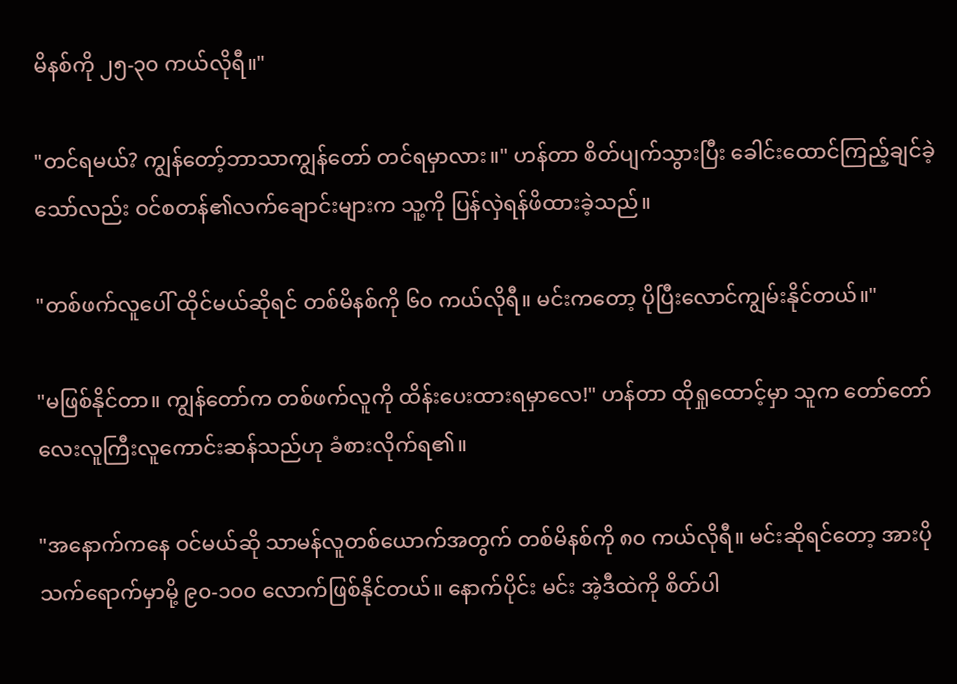မိနစ်ကို ၂၅-၃၀ ကယ်လိုရီ။"

"တင်ရမယ်? ကျွန်တော့်ဘာသာကျွန်တော် တင်ရမှာလား။" ဟန်တာ စိတ်ပျက်သွားပြီး ခေါင်းထောင်ကြည့်ချင်ခဲ့သော်လည်း ဝင်စတန်၏လက်ချောင်းများက သူ့ကို ပြန်လှဲရန်ဖိထားခဲ့သည်။

"တစ်ဖက်လူပေါ် ထိုင်မယ်ဆိုရင် တစ်မိနစ်ကို ၆၀ ကယ်လိုရီ။ မင်းကတော့ ပိုပြီးလောင်ကျွမ်းနိုင်တယ်။"

"မဖြစ်နိုင်တာ။ ကျွန်တော်က တစ်ဖက်လူကို ထိန်းပေးထားရမှာလေ!" ဟန်တာ ထိုရှုထောင့်မှာ သူက တော်တော်လေးလူကြီးလူကောင်းဆန်သည်ဟု ခံစားလိုက်ရ၏။

"အနောက်ကနေ ဝင်မယ်ဆို သာမန်လူတစ်ယောက်အတွက် တစ်မိနစ်ကို ၈၀ ကယ်လိုရီ။ မင်းဆိုရင်တော့ အားပိုသက်ရောက်မှာမို့ ၉၀-၁၀၀ လောက်ဖြစ်နိုင်တယ်။ နောက်ပိုင်း မင်း အဲ့ဒီထဲကို စိတ်ပါ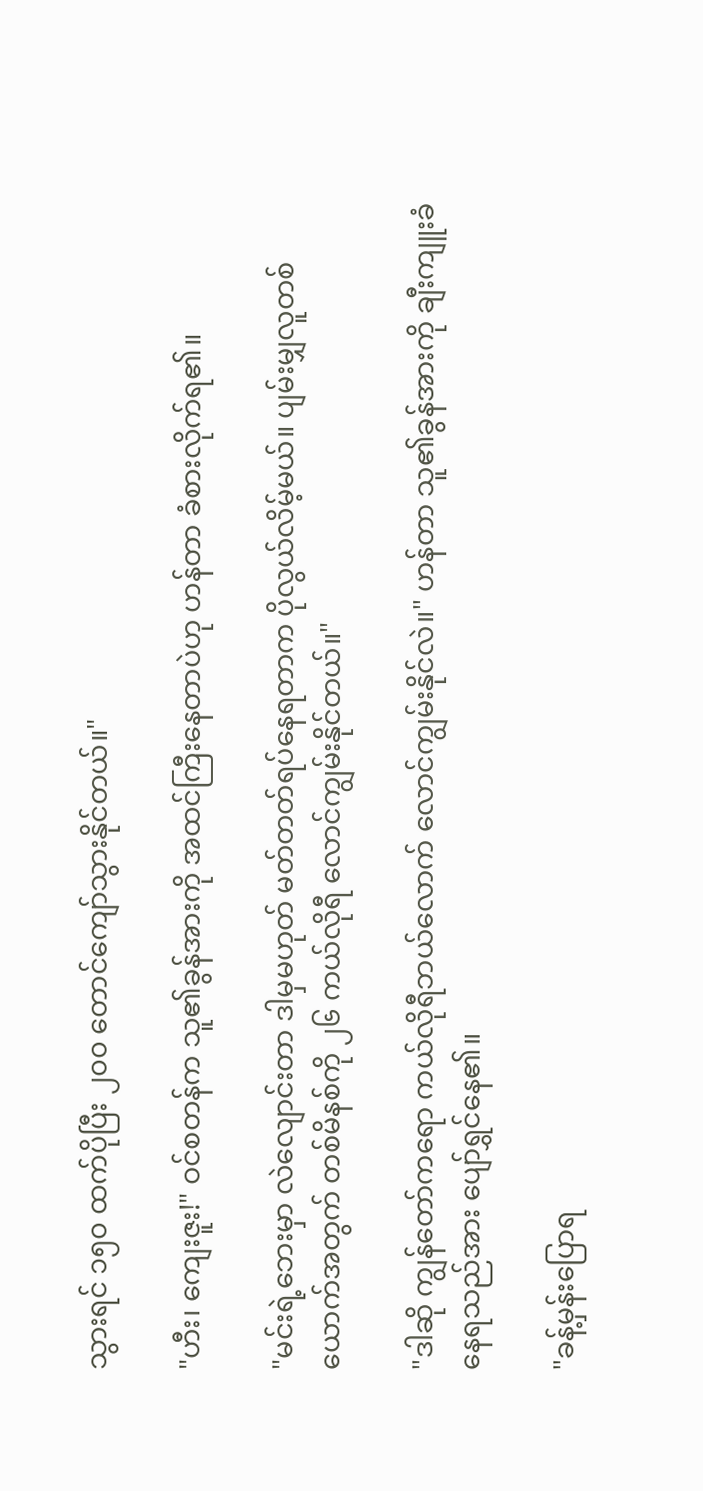သွားရင် ၁၅၀ ထက်ပိုပြီး ၂၀၀ တောင်ကျော်သွားနိုင်တယ်။"

"ဟီး၊ ကျေးဇူး!" ဝင်စတန်က သူ၏ခွန်အားကို အထင်ကြီးနေတာပဲဟု ဟန်တာ ခံစားလိုက်ရ၏။

"မင်းရဲ့ဘေးမှာ လဲလျောင်းတာ ဒါမှမဟုတ် မတ်တတ်ရပ်နေရတာက ပိုလွယ်လိမ့်မယ်။ ပျမ်းမျှလူတစ်ယောက်အတွက် တစ်မိနစ်ကို ၂၆ ကယ်လိုရီ လောင်ကျွမ်းနိုင်တယ်။"

"ဒါဆို ကျွန်တော်ကရော ကယ်လိုရီဘယ်လောက် လောင်ကျွမ်းနိုင်လဲ။" ဟန်တာ သူ၏ခွန်အားကို ချီးကျူးခံနေရသည်အား ပျော်ရွှင်နေ၏။

"ခန့်မှန်းပြောရ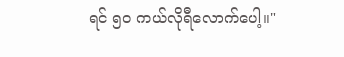ရင် ၅၀ ကယ်လိုရီလောက်ပေါ့။"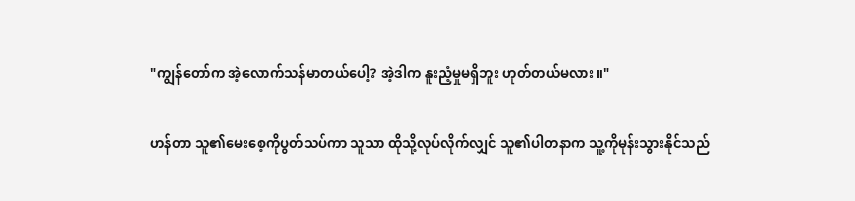"ကျွန်တော်က အဲ့လောက်သန်မာတယ်ပေါ့? အဲ့ဒါက နူးညံ့မှုမရှိဘူး ဟုတ်တယ်မလား။"

ဟန်တာ သူ၏မေးစေ့ကိုပွတ်သပ်ကာ သူသာ ထိုသို့လုပ်လိုက်လျှင် သူ၏ပါတနာက သူ့ကိုမုန်းသွားနိုင်သည်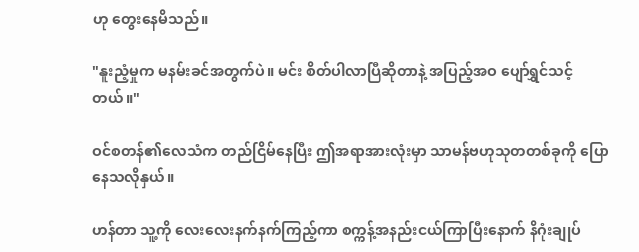ဟု တွေးနေမိသည်။

"နူးညံ့မှုက မနမ်းခင်အတွက်ပဲ။ မင်း စိတ်ပါလာပြီဆိုတာနဲ့ အပြည့်အဝ ပျော်ရွှင်သင့်တယ်။"

ဝင်စတန်၏လေသံက တည်ငြိမ်နေပြီး ဤအရာအားလုံးမှာ သာမန်ဗဟုသုတတစ်ခုကို ပြောနေသလိုနှယ်။

ဟန်တာ သူ့ကို လေးလေးနက်နက်ကြည့်ကာ စက္ကန့်အနည်းငယ်ကြာပြီးနောက် နိဂုံးချုပ်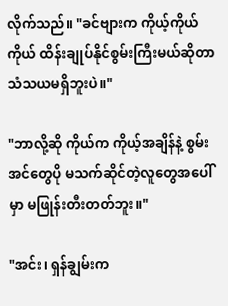လိုက်သည်။ "ခင်ဗျားက ကိုယ့်ကိုယ်ကိုယ် ထိန်းချုပ်နိုင်စွမ်းကြီးမယ်ဆိုတာ သံသယမရှိဘူးပဲ။"

"ဘာလို့ဆို ကိုယ်က ကိုယ့်အချိန်နဲ့ စွမ်းအင်တွေပို မသက်ဆိုင်တဲ့လူတွေအပေါ်မှာ မဖြုန်းတီးတတ်ဘူး။"

"အင်း၊ ရှန်ချွမ်းက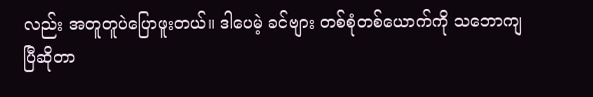လည်း အတူတူပဲပြောဖူးတယ်။ ဒါပေမဲ့ ခင်ဗျား တစ်စုံတစ်ယောက်ကို သဘောကျပြီဆိုတာ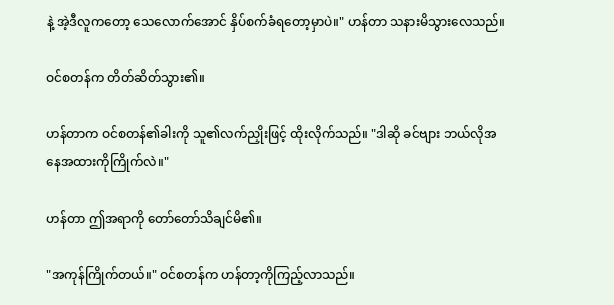နဲ့ အဲ့ဒီလူကတော့ သေလောက်အောင် နှိပ်စက်ခံရတော့မှာပဲ။" ဟန်တာ သနားမိသွားလေသည်။

ဝင်စတန်က တိတ်ဆိတ်သွား၏။

ဟန်တာက ဝင်စတန်၏ခါးကို သူ၏လက်ညှိုးဖြင့် ထိုးလိုက်သည်။ "ဒါဆို ခင်ဗျား ဘယ်လိုအနေအထားကိုကြိုက်လဲ။"

ဟန်တာ ဤအရာကို တော်တော်သိချင်မိ၏။

"အကုန်ကြိုက်တယ်။" ဝင်စတန်က ဟန်တာ့ကိုကြည့်လာသည်။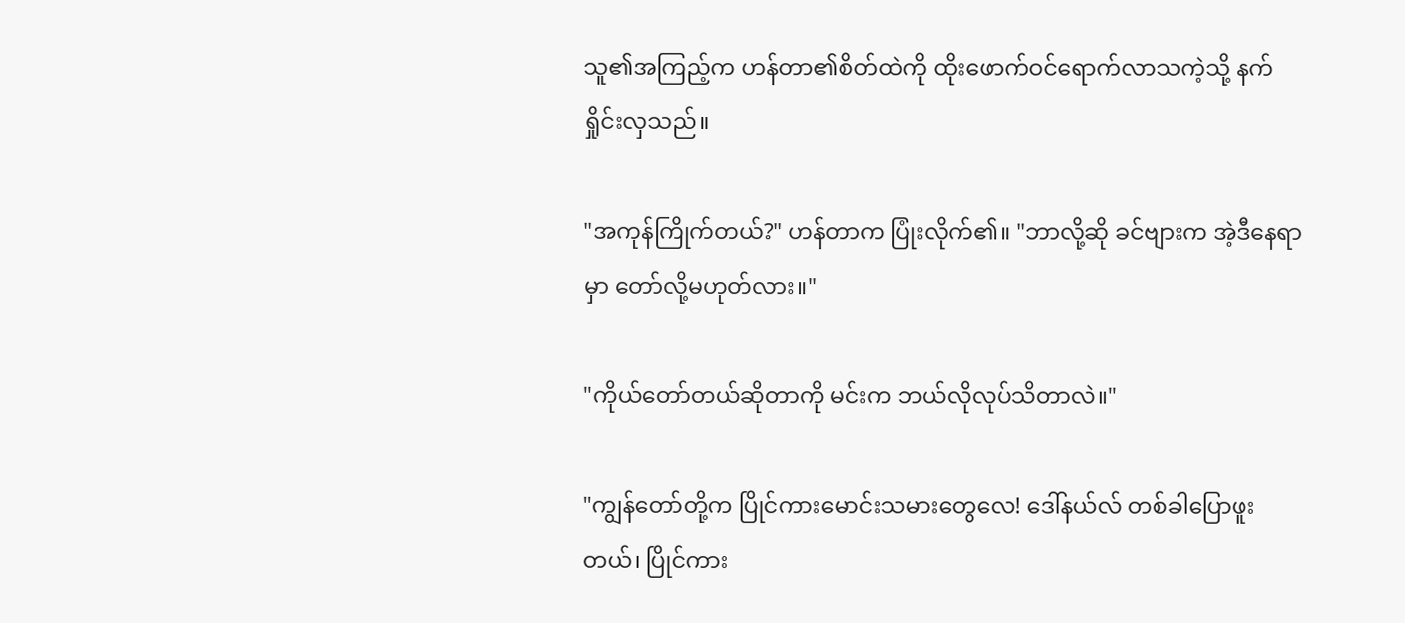သူ၏အကြည့်က ဟန်တာ၏စိတ်ထဲကို ထိုးဖောက်ဝင်ရောက်လာသကဲ့သို့ နက်ရှိုင်းလှသည်။

"အကုန်ကြိုက်တယ်?" ဟန်တာက ပြုံးလိုက်၏။ "ဘာလို့ဆို ခင်ဗျားက အဲ့ဒီနေရာမှာ တော်လို့မဟုတ်လား။"

"ကိုယ်တော်တယ်ဆိုတာကို မင်းက ဘယ်လိုလုပ်သိတာလဲ။"

"ကျွန်တော်တို့က ပြိုင်ကားမောင်းသမားတွေလေ! ဒေါ်နယ်လ် တစ်ခါပြောဖူးတယ်၊ ပြိုင်ကား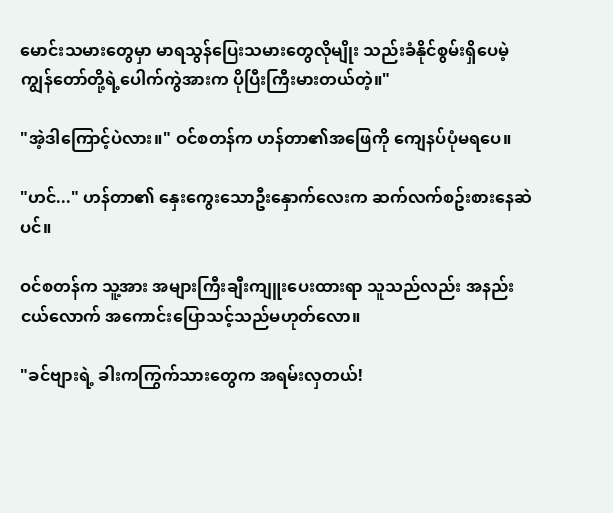မောင်းသမားတွေမှာ မာရသွန်ပြေးသမားတွေလိုမျိုး သည်းခံနိုင်စွမ်းရှိပေမဲ့ ကျွန်တော်တို့ရဲ့ပေါက်ကွဲအားက ပိုပြီးကြီးမားတယ်တဲ့။"

"အဲ့ဒါကြောင့်ပဲလား။" ဝင်စတန်က ဟန်တာ၏အဖြေကို ကျေနပ်ပုံမရပေ။

"ဟင်..." ဟန်တာ၏ နှေးကွေးသောဦးနှောက်လေးက ဆက်လက်စဥ်းစားနေဆဲပင်။

ဝင်စတန်က သူ့အား အများကြီးချီးကျူးပေးထားရာ သူသည်လည်း အနည်းငယ်လောက် အကောင်းပြောသင့်သည်မဟုတ်လော။

"ခင်ဗျားရဲ့ ခါးကကြွက်သားတွေက အရမ်းလှတယ်!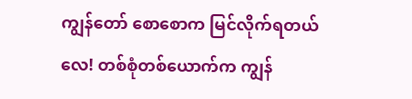ကျွန်တော် စောစောက မြင်လိုက်ရတယ်လေ! တစ်စုံတစ်ယောက်က ကျွန်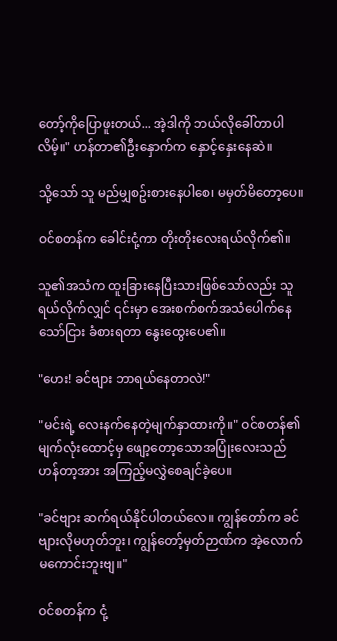တော့်ကိုပြောဖူးတယ်... အဲ့ဒါကို ဘယ်လိုခေါ်တာပါလိမ့်။" ဟန်တာ၏ဦးနှောက်က နှောင့်နှေးနေဆဲ။

သို့သော် သူ မည်မျှစဥ်းစားနေပါစေ၊ မမှတ်မိတော့ပေ။

ဝင်စတန်က ခေါင်းငုံ့ကာ တိုးတိုးလေးရယ်လိုက်၏။

သူ၏အသံက ထူးခြားနေပြီးသားဖြစ်သော်လည်း သူ ရယ်လိုက်လျှင် ၎င်းမှာ အေးစက်စက်အသံပေါက်နေသော်ငြား ခံစားရတာ နွေးထွေးပေ၏။

"ဟေး! ခင်ဗျား ဘာရယ်နေတာလဲ!"

"မင်းရဲ့ လေးနက်နေတဲ့မျက်နှာထားကို။" ဝင်စတန်၏မျက်လုံးထောင့်မှ ဖျော့တော့သောအပြုံးလေးသည် ဟန်တာ့အား အကြည့်မလွှဲစေချင်ခဲ့ပေ။

"ခင်ဗျား ဆက်ရယ်နိုင်ပါတယ်လေ။ ကျွန်တော်က ခင်ဗျားလိုမဟုတ်ဘူး၊ ကျွန်တော့်မှတ်ဉာဏ်က အဲ့လောက်မကောင်းဘူးဗျ။"

ဝင်စတန်က ငုံ့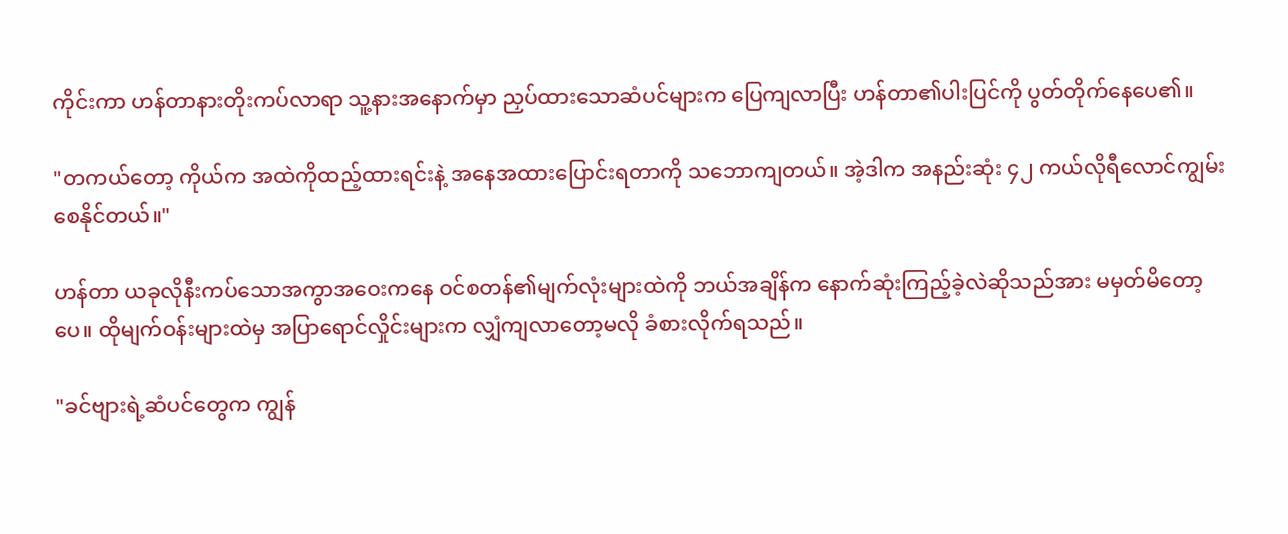ကိုင်းကာ ဟန်တာနားတိုးကပ်လာရာ သူ့နားအနောက်မှာ ညှပ်ထားသောဆံပင်များက ပြေကျလာပြီး ဟန်တာ၏ပါးပြင်ကို ပွတ်တိုက်နေပေ၏။

"တကယ်တော့ ကိုယ်က အထဲကိုထည့်ထားရင်းနဲ့ အနေအထားပြောင်းရတာကို သဘောကျတယ်။ အဲ့ဒါက အနည်းဆုံး ၄၂ ကယ်လိုရီလောင်ကျွမ်းစေနိုင်တယ်။"

ဟန်တာ ယခုလိုနီးကပ်သောအကွာအဝေးကနေ ဝင်စတန်၏မျက်လုံးများထဲကို ဘယ်အချိန်က နောက်ဆုံးကြည့်ခဲ့လဲဆိုသည်အား မမှတ်မိတော့ပေ။ ထိုမျက်ဝန်းများထဲမှ အပြာရောင်လှိုင်းများက လျှံကျလာတော့မလို ခံစားလိုက်ရသည်။

"ခင်ဗျားရဲ့ဆံပင်တွေက ကျွန်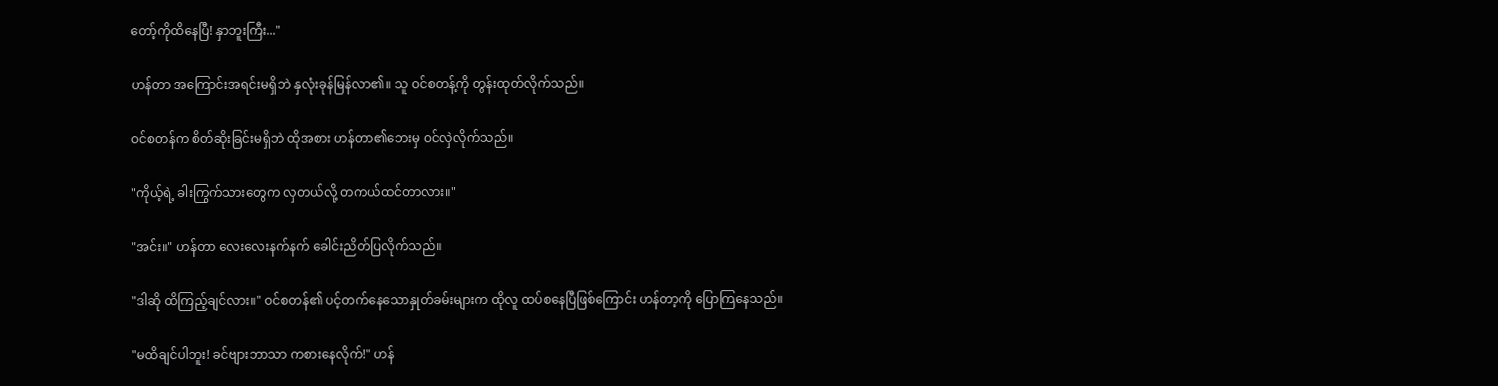တော့်ကိုထိနေပြီ! နှာဘူးကြီး..."

ဟန်တာ အကြောင်းအရင်းမရှိဘဲ နှလုံးခုန်မြန်လာ၏။ သူ ဝင်စတန့်ကို တွန်းထုတ်လိုက်သည်။

ဝင်စတန်က စိတ်ဆိုးခြင်းမရှိဘဲ ထိုအစား ဟန်တာ၏ဘေးမှ ဝင်လှဲလိုက်သည်။

"ကိုယ့်ရဲ့ ခါးကြွက်သားတွေက လှတယ်လို့ တကယ်ထင်တာလား။"

"အင်း။" ဟန်တာ လေးလေးနက်နက် ခေါင်းညိတ်ပြလိုက်သည်။

"ဒါဆို ထိကြည့်ချင်လား။" ဝင်စတန်၏ ပင့်တက်နေသောနှုတ်ခမ်းများက ထိုလူ ထပ်စနေပြီဖြစ်ကြောင်း ဟန်တာ့ကို ပြောကြနေသည်။

"မထိချင်ပါဘူး! ခင်ဗျားဘာသာ ကစားနေလိုက်!" ဟန်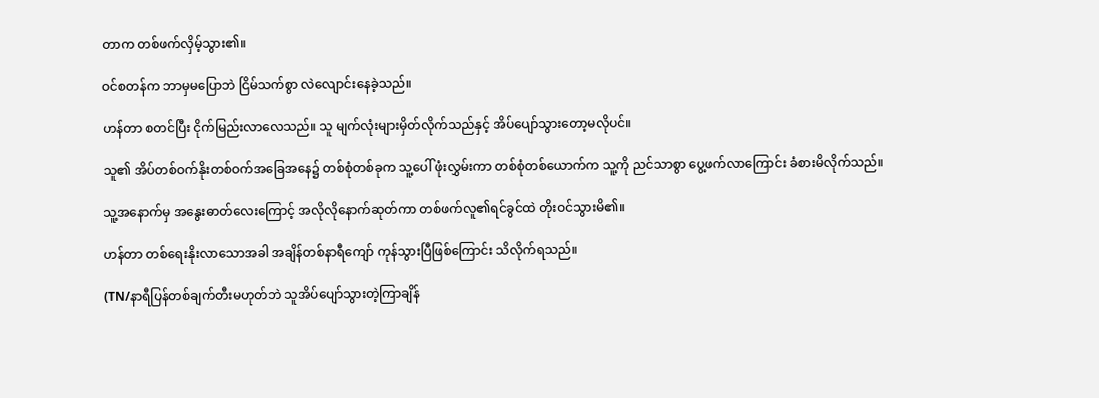တာက တစ်ဖက်လှိမ့်သွား၏။

ဝင်စတန်က ဘာမှမပြောဘဲ ငြိမ်သက်စွာ လဲလျောင်းနေခဲ့သည်။

ဟန်တာ စတင်ပြီး ငိုက်မြည်းလာလေသည်။ သူ မျက်လုံးများမှိတ်လိုက်သည်နှင့် အိပ်ပျော်သွားတော့မလိုပင်။

သူ၏ အိပ်တစ်ဝက်နိုးတစ်ဝက်အခြေအနေ၌ တစ်စုံတစ်ခုက သူ့ပေါ် ဖုံးလွှမ်းကာ တစ်စုံတစ်ယောက်က သူ့ကို ညင်သာစွာ ပွေ့ဖက်လာကြောင်း ခံစားမိလိုက်သည်။

သူ့အနောက်မှ အနွေးဓာတ်လေးကြောင့် အလိုလိုနောက်ဆုတ်ကာ တစ်ဖက်လူ၏ရင်ခွင်ထဲ တိုးဝင်သွားမိ၏။

ဟန်တာ တစ်ရေးနိုးလာသောအခါ အချိန်တစ်နာရီကျော် ကုန်သွားပြီဖြစ်ကြောင်း သိလိုက်ရသည်။

(TN/နာရီပြန်တစ်ချက်တီးမဟုတ်ဘဲ သူအိပ်ပျော်သွားတဲ့ကြာချိန်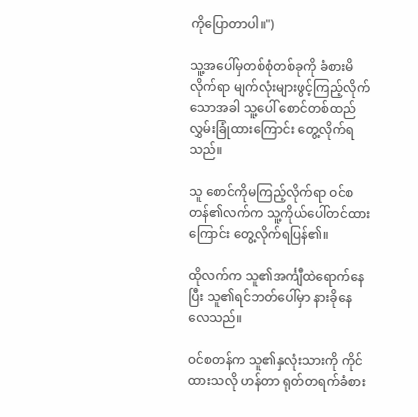ကိုပြောတာပါ။")

သူ့အပေါ်မှတစ်စုံတစ်ခုကို ခံစားမိလိုက်ရာ မျက်လုံးများဖွင့်ကြည့်လိုက်သောအခါ သူ့ပေါ် စောင်တစ်ထည်လွှမ်းခြုံထားကြောင်း တွေ့လိုက်ရသည်။

သူ စောင်ကိုမကြည့်လိုက်ရာ ဝင်စတန်၏လက်က သူ့ကိုယ်ပေါ်တင်ထားကြောင်း တွေ့လိုက်ရပြန်၏။

ထိုလက်က သူ၏အင်္ကျီထဲရောက်နေပြီး သူ၏ရင်ဘတ်ပေါ်မှာ နားခိုနေလေသည်။

ဝင်စတန်က သူ၏နှလုံးသားကို ကိုင်ထားသလို ဟန်တာ ရုတ်တရက်ခံစား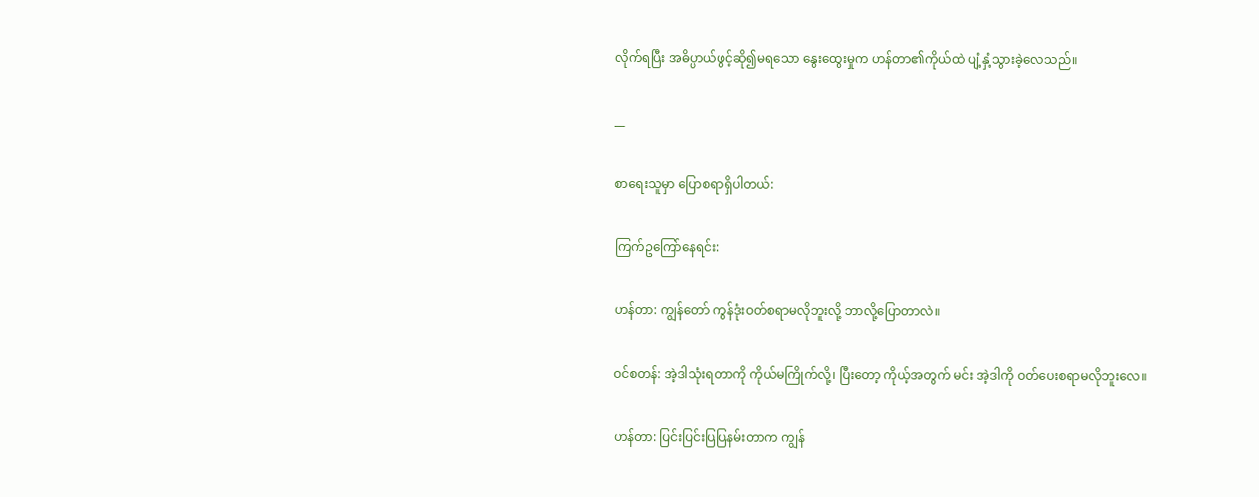လိုက်ရပြီး အဓိပ္ပာယ်ဖွင့်ဆို၍မရသော နွေးထွေးမှုက ဟန်တာ၏ကိုယ်ထဲ ပျံ့နှံ့သွားခဲ့လေသည်။

__

စာရေးသူမှာ ပြောစရာရှိပါတယ်:

ကြက်ဥကြော်နေရင်း:

ဟန်တာ: ကျွန်တော် ကွန်ဒုံးဝတ်စရာမလိုဘူးလို့ ဘာလို့ပြောတာလဲ။

ဝင်စတန်: အဲ့ဒါသုံးရတာကို ကိုယ်မကြိုက်လို့၊ ပြီးတော့ ကိုယ့်အတွက် မင်း အဲ့ဒါကို ဝတ်ပေးစရာမလိုဘူးလေ။

ဟန်တာ: ပြင်းပြင်းပြပြနမ်းတာက ကျွန်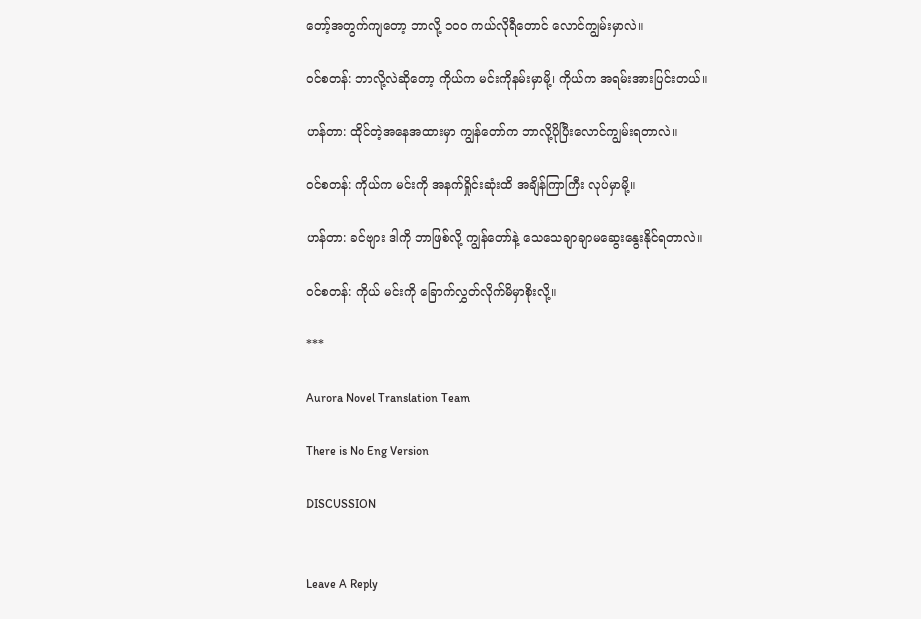တော့်အတွက်ကျတော့ ဘာလို့ ၁၀၀ ကယ်လိုရီတောင် လောင်ကျွမ်းမှာလဲ။

ဝင်စတန်: ဘာလို့လဲဆိုတော့ ကိုယ်က မင်းကိုနမ်းမှာမို့၊ ကိုယ်က အရမ်းအားပြင်းတယ်။

ဟန်တာ: ထိုင်တဲ့အနေအထားမှာ ကျွန်တော်က ဘာလို့ပိုပြီးလောင်ကျွမ်းရတာလဲ။

ဝင်စတန်: ကိုယ်က မင်းကို အနက်ရှိုင်းဆုံးထိ အချိန်ကြာကြီး လုပ်မှာမို့။

ဟန်တာ: ခင်ဗျား ဒါကို ဘာဖြစ်လို့ ကျွန်တော်နဲ့ သေသေချာချာမဆွေးနွေးနိုင်ရတာလဲ။

ဝင်စတန်: ကိုယ် မင်းကို ခြောက်လွှတ်လိုက်မိမှာစိုးလို့။

***

Aurora Novel Translation Team

There is No Eng Version

DISCUSSION


Leave A Reply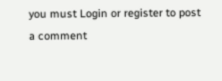you must Login or register to post a comment